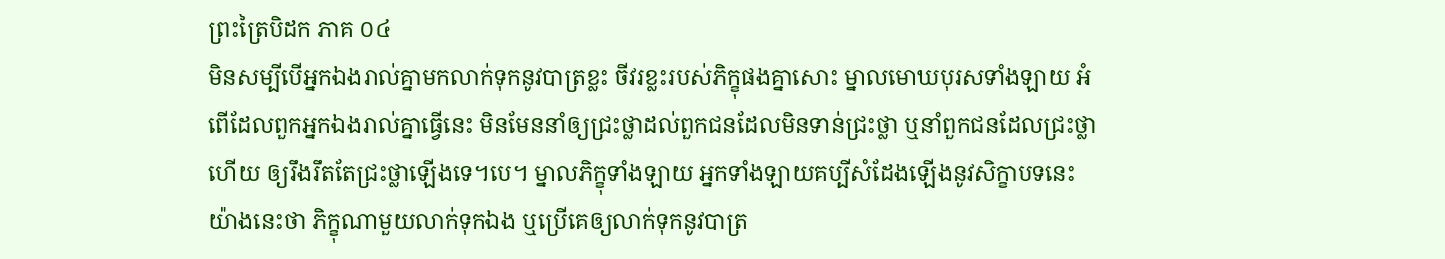ព្រះត្រៃបិដក ភាគ ០៤
មិនសម្បីបើអ្នកឯងរាល់គ្នាមកលាក់ទុកនូវបាត្រខ្លះ ចីវរខ្លះរបស់ភិក្ខុផងគ្នាសោះ ម្នាលមោឃបុរសទាំងឡាយ អំពើដែលពួកអ្នកឯងរាល់គ្នាធ្វើនេះ មិនមែននាំឲ្យជ្រះថ្លាដល់ពួកជនដែលមិនទាន់ជ្រះថ្លា ឬនាំពួកជនដែលជ្រះថ្លាហើយ ឲ្យរឹងរឹតតែជ្រះថ្លាឡើងទេ។បេ។ ម្នាលភិក្ខុទាំងឡាយ អ្នកទាំងឡាយគប្បីសំដែងឡើងនូវសិក្ខាបទនេះយ៉ាងនេះថា ភិក្ខុណាមួយលាក់ទុកឯង ឬប្រើគេឲ្យលាក់ទុកនូវបាត្រ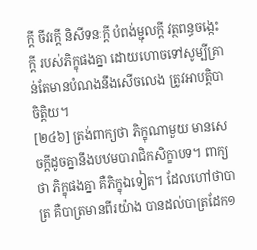ក្តី ចីវរក្តី និសីទនៈក្តី បំពង់ម្ជុលក្តី វត្ថពន្ធចង្កេះក្តី របស់ភិក្ខុផងគ្នា ដោយហោចទៅសូម្បីគ្រាន់តែមានបំណងនឹងសើចលេង ត្រូវអាបត្តិបាចិត្តិយ។
[២៤៦] ត្រង់ពាក្យថា ភិក្ខុណាមួយ មានសេចក្តីដូចគ្នានឹងបឋមបារាជិកសិក្ខាបទ។ ពាក្យថា ភិក្ខុផងគ្នា គឺភិក្ខុឯទៀត។ ដែលហៅថាបាត្រ គឺបាត្រមានពីរយ៉ាង បានដល់បាត្រដែក១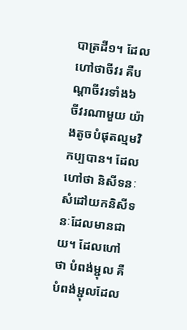បាត្រដី១។ ដែលហៅថាចីវរ គឺបណ្តាចីវរទាំង៦ ចីវរណាមួយ យ៉ាងតូចបំផុតល្មមវិកប្បបាន។ ដែលហៅថា និសីទនៈ សំដៅយកនិសីទនៈដែលមានជាយ។ ដែលហៅថា បំពង់ម្ជុល គឺបំពង់ម្ជុលដែល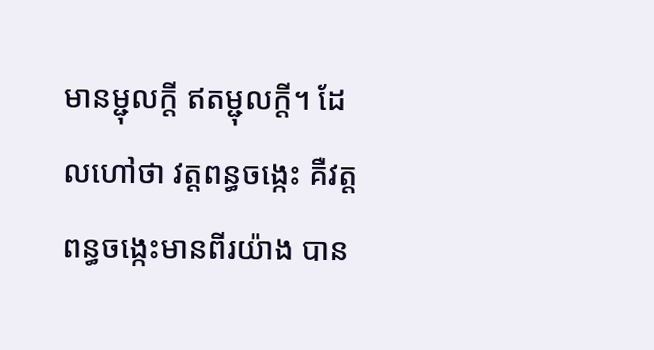មានម្ជុលក្តី ឥតម្ជុលក្តី។ ដែលហៅថា វត្តពន្ធចង្កេះ គឺវត្តពន្ធចង្កេះមានពីរយ៉ាង បាន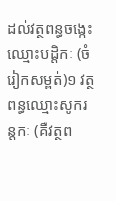ដល់វត្ថពន្ធចង្កេះឈ្មោះបដ្តិកៈ (ចំរៀកសម្ពត់)១ វត្ថពន្ធឈ្មោះសូករន្តកៈ (គឺវត្ថព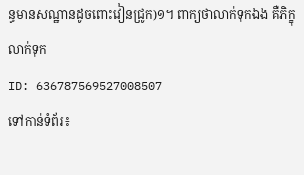ន្ធមានសណ្ឋានដូចពោះវៀនជ្រូក)១។ ពាក្យថាលាក់ទុកឯង គឺភិក្ខុលាក់ទុក
ID: 636787569527008507
ទៅកាន់ទំព័រ៖